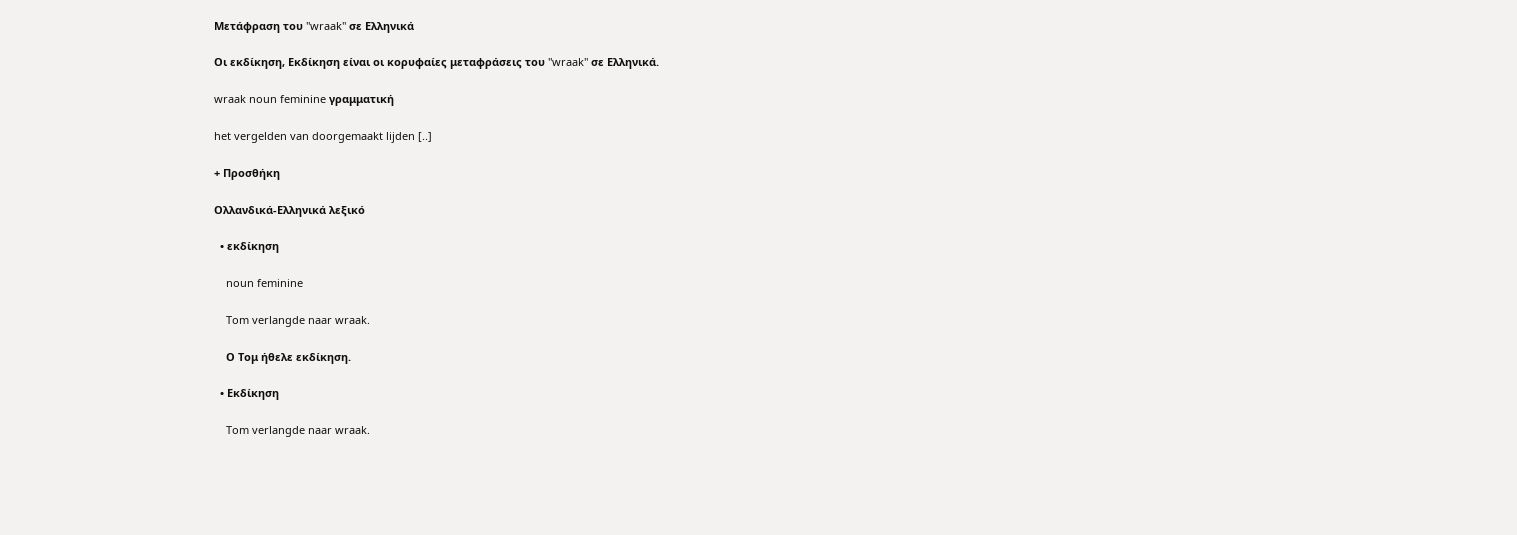Μετάφραση του "wraak" σε Ελληνικά

Οι εκδίκηση, Εκδίκηση είναι οι κορυφαίες μεταφράσεις του "wraak" σε Ελληνικά.

wraak noun feminine γραμματική

het vergelden van doorgemaakt lijden [..]

+ Προσθήκη

Ολλανδικά-Ελληνικά λεξικό

  • εκδίκηση

    noun feminine

    Tom verlangde naar wraak.

    Ο Τομ ήθελε εκδίκηση.

  • Εκδίκηση

    Tom verlangde naar wraak.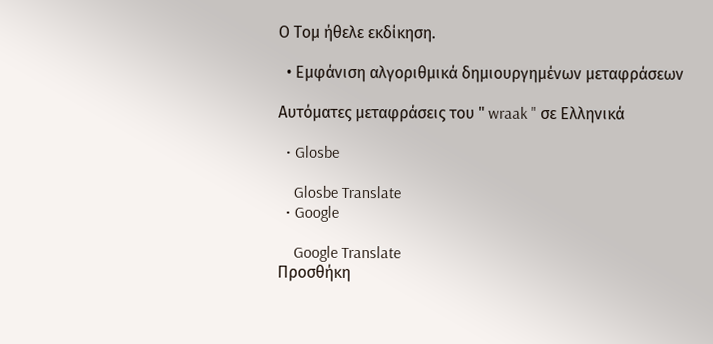Ο Τομ ήθελε εκδίκηση.

  • Εμφάνιση αλγοριθμικά δημιουργημένων μεταφράσεων

Αυτόματες μεταφράσεις του " wraak " σε Ελληνικά

  • Glosbe

    Glosbe Translate
  • Google

    Google Translate
Προσθήκη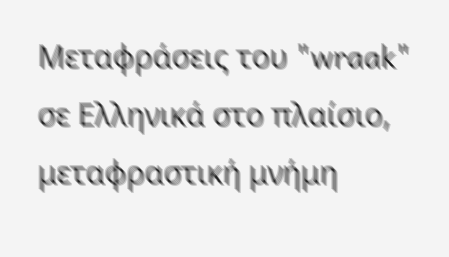Μεταφράσεις του "wraak" σε Ελληνικά στο πλαίσιο, μεταφραστική μνήμη